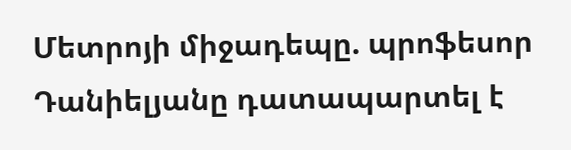Մետրոյի միջադեպը. պրոֆեսոր Դանիելյանը դատապարտել է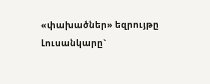«փախածներ» եզրույթը
Լուսանկարը`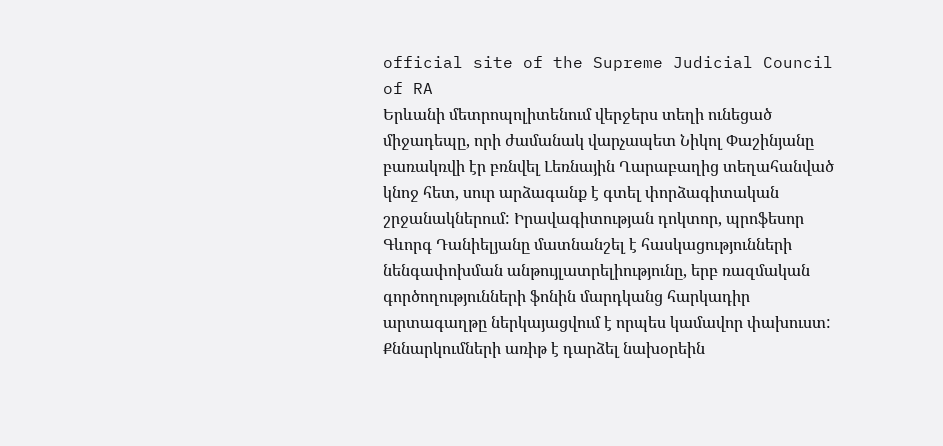official site of the Supreme Judicial Council of RA
Երևանի մետրոպոլիտենում վերջերս տեղի ունեցած միջադեպը, որի ժամանակ վարչապետ Նիկոլ Փաշինյանը բառակռվի էր բռնվել Լեռնային Ղարաբաղից տեղահանված կնոջ հետ, սուր արձագանք է գտել փորձագիտական շրջանակներում: Իրավագիտության դոկտոր, պրոֆեսոր Գևորգ Դանիելյանը մատնանշել է հասկացությունների նենգափոխման անթույլատրելիությունը, երբ ռազմական գործողությունների ֆոնին մարդկանց հարկադիր արտագաղթը ներկայացվում է որպես կամավոր փախուստ:
Քննարկումների առիթ է դարձել նախօրեին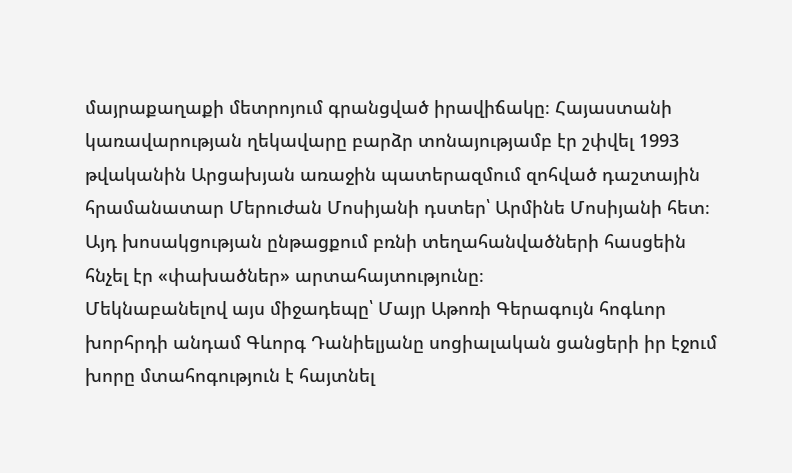մայրաքաղաքի մետրոյում գրանցված իրավիճակը։ Հայաստանի կառավարության ղեկավարը բարձր տոնայությամբ էր շփվել 1993 թվականին Արցախյան առաջին պատերազմում զոհված դաշտային հրամանատար Մերուժան Մոսիյանի դստեր՝ Արմինե Մոսիյանի հետ։ Այդ խոսակցության ընթացքում բռնի տեղահանվածների հասցեին հնչել էր «փախածներ» արտահայտությունը։
Մեկնաբանելով այս միջադեպը՝ Մայր Աթոռի Գերագույն հոգևոր խորհրդի անդամ Գևորգ Դանիելյանը սոցիալական ցանցերի իր էջում խորը մտահոգություն է հայտնել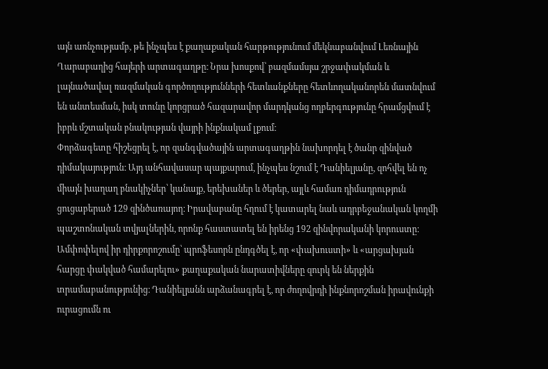այն առնչությամբ, թե ինչպես է քաղաքական հարթությունում մեկնաբանվում Լեռնային Ղարաբաղից հայերի արտագաղթը։ Նրա խոսքով՝ բազմամսյա շրջափակման և լայնածավալ ռազմական գործողությունների հետևանքները հետևողականորեն մատնվում են անտեսման, իսկ տունը կորցրած հազարավոր մարդկանց ողբերգությունը հրամցվում է իբրև մշտական բնակության վայրի ինքնակամ լքում։
Փորձագետը հիշեցրել է, որ զանգվածային արտագաղթին նախորդել է ծանր զինված դիմակայություն։ Այդ անհավասար պայքարում, ինչպես նշում է Դանիելյանը, զոհվել են ոչ միայն խաղաղ բնակիչներ՝ կանայք, երեխաներ և ծերեր, այլև համառ դիմադրություն ցուցաբերած 129 զինծառայող։ Իրավաբանը հղում է կատարել նաև ադրբեջանական կողմի պաշտոնական տվյալներին, որոնք հաստատել են իրենց 192 զինվորականի կորուստը։
Ամփոփելով իր դիրքորոշումը՝ պրոֆեսորն ընդգծել է, որ «փախուստի» և «արցախյան հարցը փակված համարելու» քաղաքական նարատիվները զուրկ են ներքին տրամաբանությունից։ Դանիելյանն արձանագրել է, որ ժողովրդի ինքնորոշման իրավունքի ուրացումն ու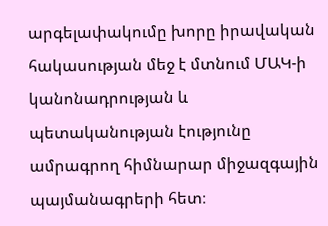արգելափակումը խորը իրավական հակասության մեջ է մտնում ՄԱԿ-ի կանոնադրության և պետականության էությունը ամրագրող հիմնարար միջազգային պայմանագրերի հետ։